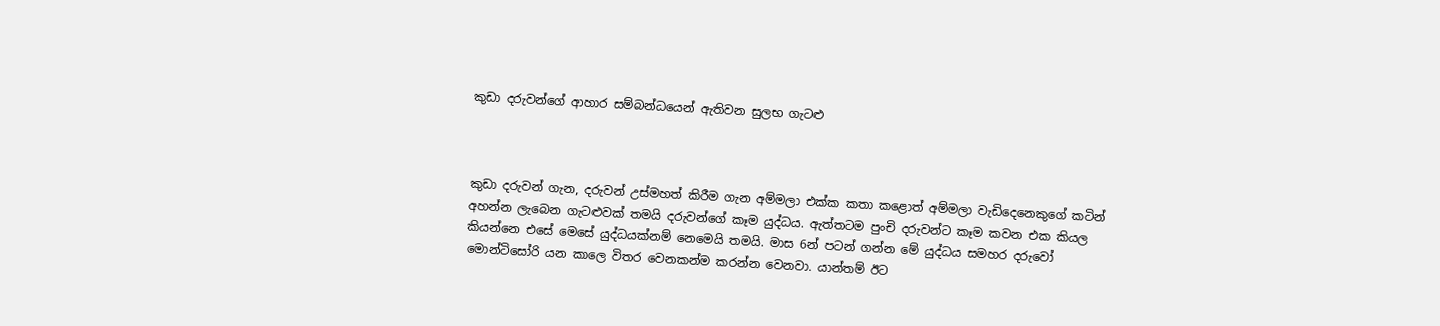කුඩා දරුවන්ගේ ආහාර සම්බන්ධයෙන් ඇතිවන සුලභ ගැටළු



කුඩා දරුවන් ගැන, දරුවන් උස්මහත් කිරීම ගැන අම්මලා එක්ක කතා කළොත් අම්මලා වැඩිදෙනෙකුගේ කටින් අහන්න ලැබෙන ගැටළුවක් තමයි දරුවන්ගේ කෑම යුද්ධය. ඇත්තටම පුංචි දරුවන්ට කෑම කවන එක කියල කියන්නෙ එසේ මෙසේ යුද්ධයක්නම් නෙමෙයි තමයි. මාස 6න් පටන් ගන්න මේ යුද්ධය සමහර දරුවෝ මොන්ටිසෝරි යන කාලෙ විතර වෙනකන්ම කරන්න වෙනවා. යාන්තම් ඊට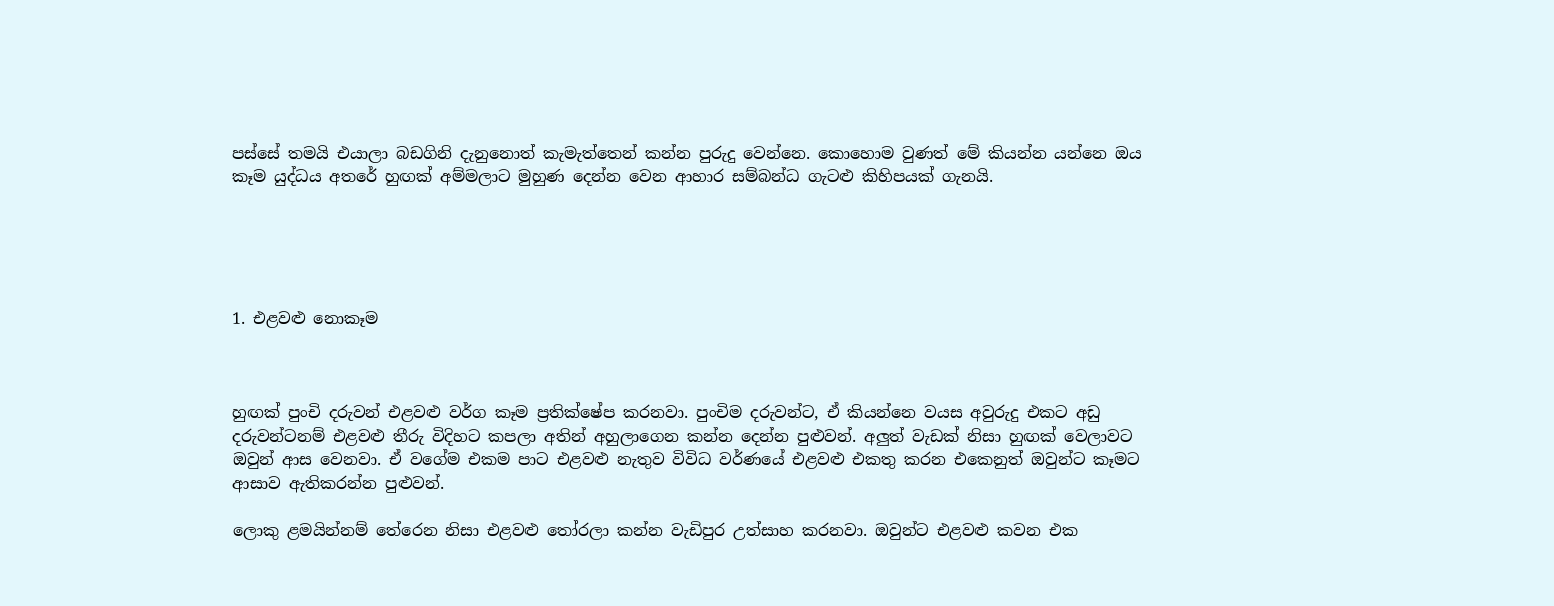පස්සේ තමයි එයාලා බඩගිනි දැනුනොත් කැමැත්තෙන් කන්න පුරුදු වෙන්නෙ. කොහොම වුණත් මේ කියන්න යන්නෙ ඔය කෑම යුද්ධය අතරේ හුඟක් අම්මලාට මුහුණ දෙන්න වෙන ආහාර සම්බන්ධ ගැටළු කිහිපයක් ගැනයි.





1. එළවළු නොකෑම



හුඟක් පුංචි දරුවන් එළවළු වර්ග කෑම ප්‍රතික්ෂේප කරනවා. පුංචිම දරුවන්ට, ඒ කියන්නෙ වයස අවුරුදු එකට අඩු දරුවන්ටනම් එළවළු තීරු විදිහට කපලා අතින් අහුලාගෙන කන්න දෙන්න පුළුවන්. අලුත් වැඩක් නිසා හුඟක් වෙලාවට ඔවුන් ආස වෙනවා. ඒ වගේම එකම පාට එළවළු නැතුව විවිධ වර්ණයේ එළවළු එකතු කරන එකෙනුත් ඔවුන්ට කෑමට ආසාව ඇතිකරන්න පුළුවන්.

ලොකු ළමයින්නම් තේරෙන නිසා එළවළු තෝරලා කන්න වැඩිපුර උත්සාහ කරනවා. ඔවුන්ට එළවළු කවන එක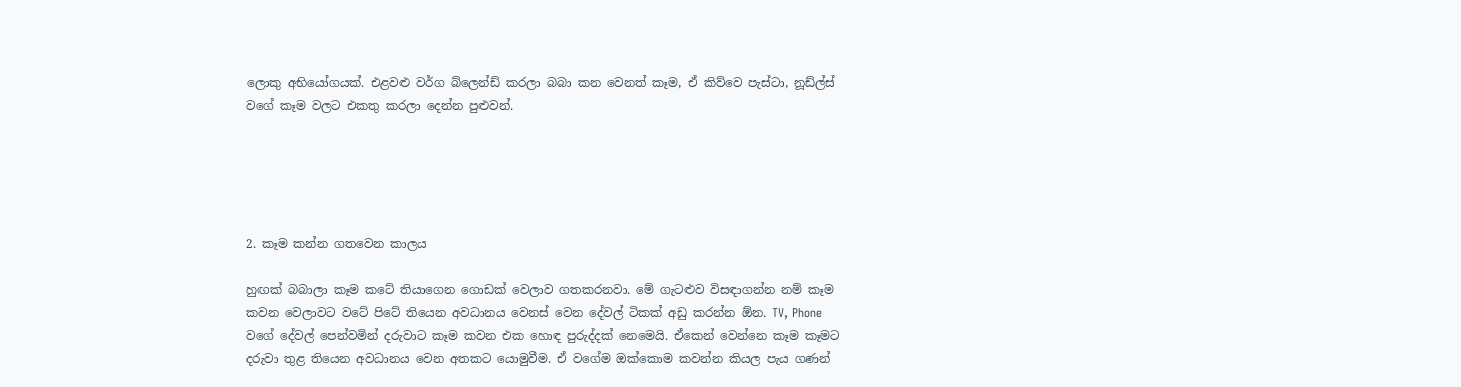ලොකු අභියෝගයක්. එළවළු වර්ග බ්ලෙන්ඩ් කරලා බබා කන වෙනත් කෑම, ඒ කිව්වෙ පැස්ටා, නූඩ්ල්ස් වගේ කෑම වලට එකතු කරලා දෙන්න පුළුවන්.





2. කෑම කන්න ගතවෙන කාලය

හුඟක් බබාලා කෑම කටේ තියාගෙන ගොඩක් වෙලාව ගතකරනවා. මේ ගැටළුව විසඳාගන්න නම් කෑම කවන වෙලාවට වටේ පිටේ තියෙන අවධානය වෙනස් වෙන දේවල් ටිකක් අඩු කරන්න ඕන. TV, Phone වගේ දේවල් පෙන්වමින් දරුවාට කෑම කවන එක හොඳ පුරුද්දක් නෙමෙයි. ඒකෙන් වෙන්නෙ කෑම කෑමට දරුවා තුළ තියෙන අවධානය වෙන අතකට යොමුවීම. ඒ වගේම ඔක්කොම කවන්න කියල පැය ගණන්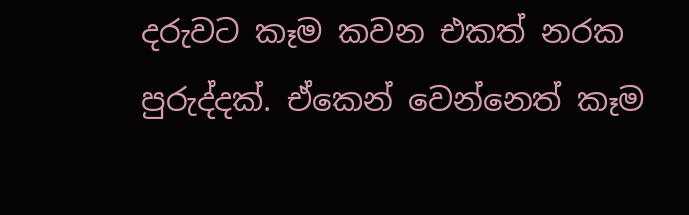දරුවට කෑම කවන එකත් නරක පුරුද්දක්. ඒකෙන් වෙන්නෙත් කෑම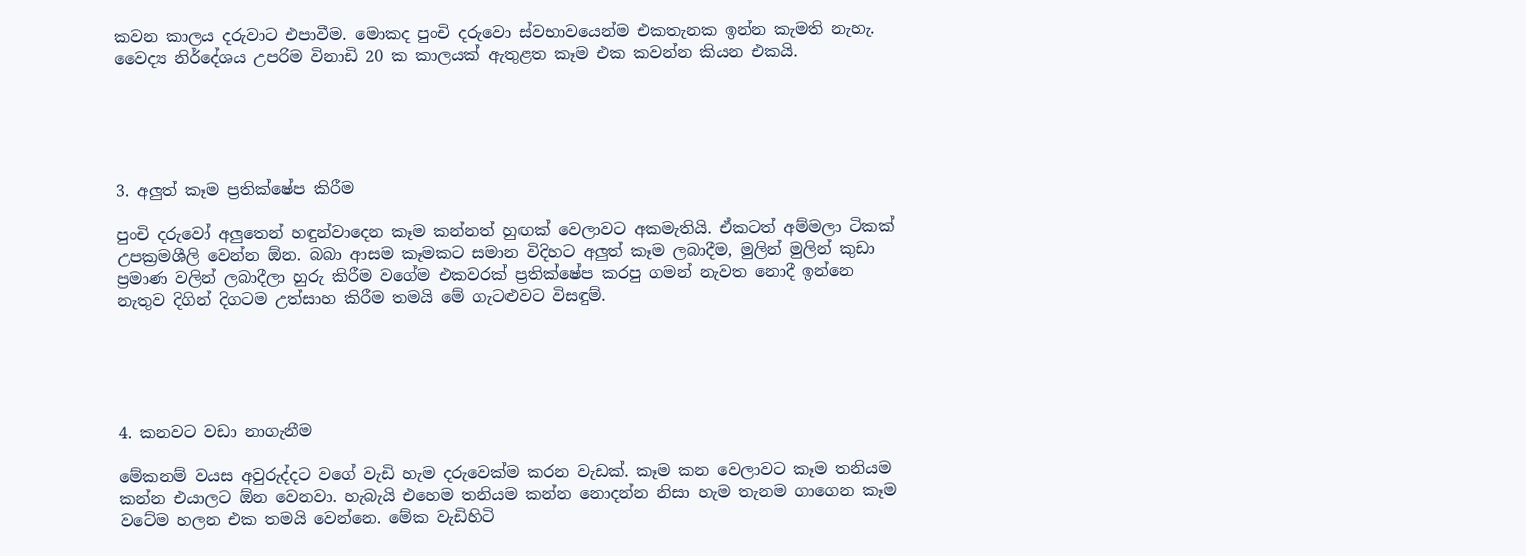කවන කාලය දරුවාට එපාවීම. මොකද පුංචි දරුවො ස්වභාවයෙන්ම එකතැනක ඉන්න කැමති නැහැ. වෛද්‍ය නිර්දේශය උපරිම විනාඩි 20 ක කාලයක් ඇතුළත කෑම එක කවන්න කියන එකයි.





3. අලුත් කෑම ප්‍රතික්ෂේප කිරීම

පුංචි දරුවෝ අලුතෙන් හඳුන්වාදෙන කෑම කන්නත් හුඟක් වෙලාවට අකමැතියි. ඒකටත් අම්මලා ටිකක් උපක්‍රමශීලි වෙන්න ඕන. බබා ආසම කෑමකට සමාන විදිහට අලුත් කෑම ලබාදීම, මුලින් මුලින් කුඩා ප්‍රමාණ වලින් ලබාදීලා හුරු කිරීම වගේම එකවරක් ප්‍රතික්ෂේප කරපු ගමන් නැවත නොදී ඉන්නෙ නැතුව දිගින් දිගටම උත්සාහ කිරීම තමයි මේ ගැටළුවට විසඳුම්.





4. කනවට වඩා නාගැනීම

මේකනම් වයස අවුරුද්දට වගේ වැඩි හැම දරුවෙක්ම කරන වැඩක්. කෑම කන වෙලාවට කෑම තනියම කන්න එයාලට ඕන වෙනවා. හැබැයි එහෙම තනියම කන්න නොදන්න නිසා හැම තැනම ගාගෙන කෑම වටේම හලන එක තමයි වෙන්නෙ. මේක වැඩිහිටි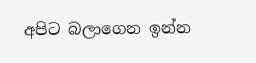අපිට බලාගෙන ඉන්න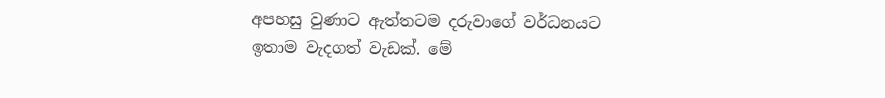අපහසු වුණාට ඇත්තටම දරුවාගේ වර්ධනයට ඉතාම වැදගත් වැඩක්. මේ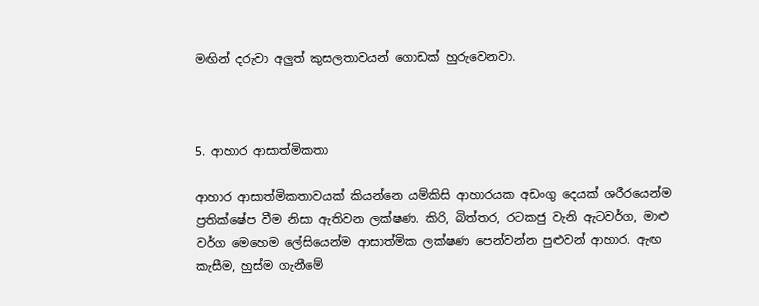මඟින් දරුවා අලුත් කුසලතාවයන් ගොඩක් හුරුවෙනවා.



5. ආහාර ආසාත්මිකතා

ආහාර ආසාත්මිකතාවයක් කියන්නෙ යම්කිසි ආහාරයක අඩංගු දෙයක් ශරීරයෙන්ම ප්‍රතික්ෂේප වීම නිසා ඇතිවන ලක්ෂණ. කිරි, බිත්තර, රටකජු වැනි ඇටවර්ග, මාළු වර්ග මෙහෙම ලේසියෙන්ම ආසාත්මික ලක්ෂණ පෙන්වන්න පුළුවන් ආහාර. ඇඟ කැසීම, හුස්ම ගැනීමේ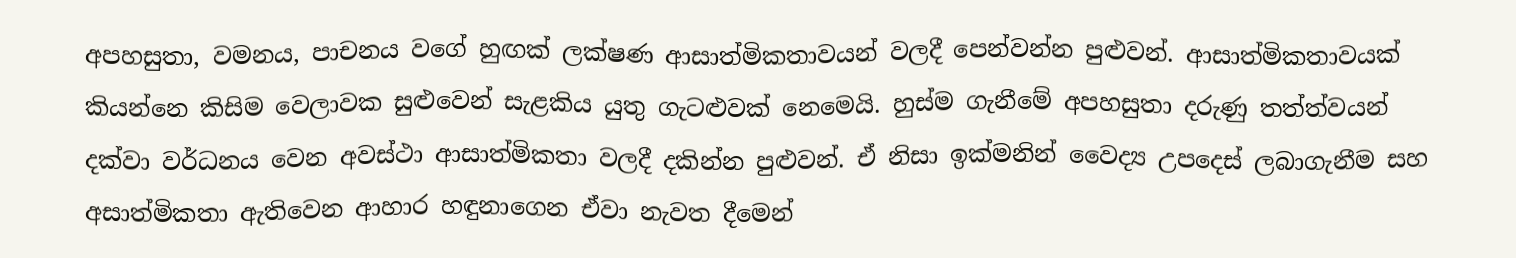අපහසුතා, වමනය, පාචනය වගේ හුඟක් ලක්ෂණ ආසාත්මිකතාවයන් වලදී පෙන්වන්න පුළුවන්. ආසාත්මිකතාවයක් කියන්නෙ කිසිම වෙලාවක සුළුවෙන් සැළකිය යුතු ගැටළුවක් නෙමෙයි. හුස්ම ගැනීමේ අපහසුතා දරුණු තත්ත්වයන් දක්වා වර්ධනය වෙන අවස්ථා ආසාත්මිකතා වලදී දකින්න පුළුවන්. ඒ නිසා ඉක්මනින් වෛද්‍ය උපදෙස් ලබාගැනීම සහ අසාත්මිකතා ඇතිවෙන ආහාර හඳුනාගෙන ඒවා නැවත දීමෙන්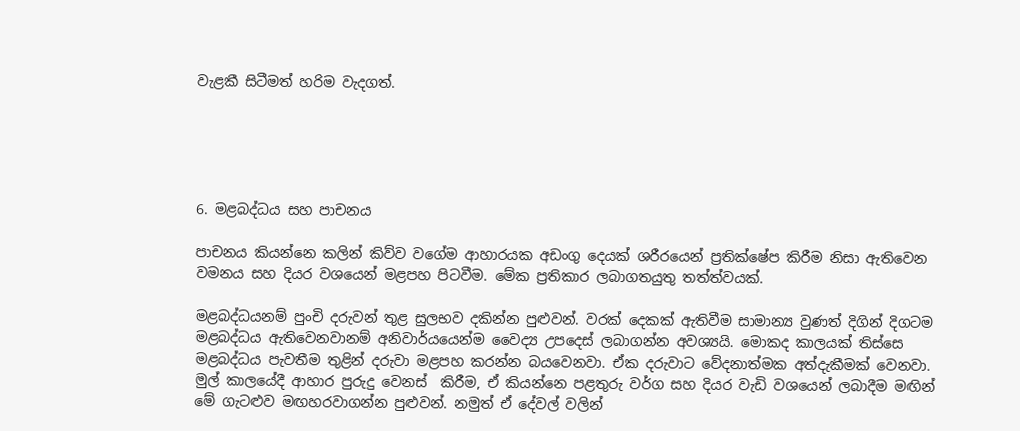වැළකී සිටීමත් හරිම වැදගත්.





6. මළබද්ධය සහ පාචනය

පාචනය කියන්නෙ කලින් කිව්ව වගේම ආහාරයක අඩංගු දෙයක් ශරීරයෙන් ප්‍රතික්ෂේප කිරීම නිසා ඇතිවෙන වමනය සහ දියර වශයෙන් මළපහ පිටවීම. මේක ප්‍රතිකාර ලබාගතයුතු තත්ත්වයක්.

මළබද්ධයනම් පුංචි දරුවන් තුළ සුලභව දකින්න පුළුවන්. වරක් දෙකක් ඇතිවීම සාමාන්‍ය වුණත් දිගින් දිගටම මළබද්ධය ඇතිවෙනවානම් අනිවාර්යයෙන්ම වෛද්‍ය උපදෙස් ලබාගන්න අවශ්‍යයි. මොකද කාලයක් තිස්සෙ මළබද්ධය පැවතීම තුළින් දරුවා මළපහ කරන්න බයවෙනවා. ඒක දරුවාට වේදනාත්මක අත්දැකීමක් වෙනවා. මුල් කාලයේදී ආහාර පුරුදු වෙනස්  කිරීම, ඒ කියන්නෙ පළතුරු වර්ග සහ දියර වැඩි වශයෙන් ලබාදීම මඟින් මේ ගැටළුව මඟහරවාගන්න පුළුවන්. නමුත් ඒ දේවල් වලින්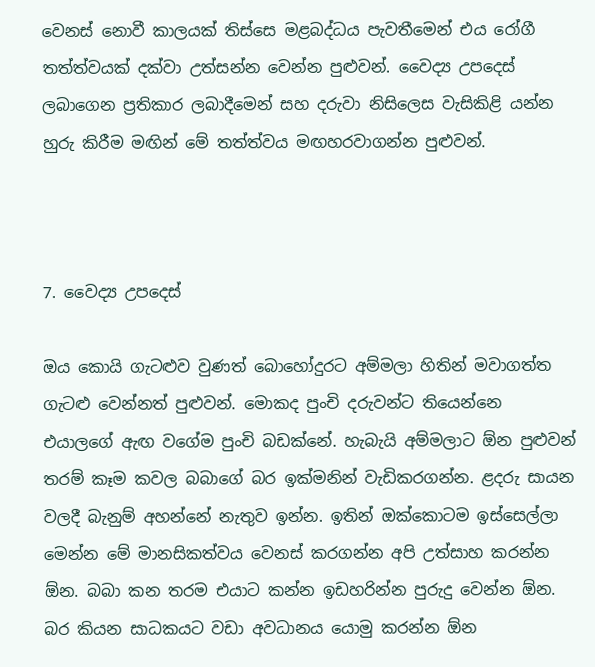වෙනස් නොවී කාලයක් තිස්සෙ මළබද්ධය පැවතීමෙන් එය රෝගී තත්ත්වයක් දක්වා උත්සන්න වෙන්න පුළුවන්. වෛද්‍ය උපදෙස් ලබාගෙන ප්‍රතිකාර ලබාදීමෙන් සහ දරුවා නිසිලෙස වැසිකිළි යන්න හුරු කිරීම මඟින් මේ තත්ත්වය මඟහරවාගන්න පුළුවන්.



7. වෛද්‍ය උපදෙස්

ඔය කොයි ගැටළුව වුණත් බොහෝදුරට අම්මලා හිතින් මවාගත්ත ගැටළු වෙන්නත් පුළුවන්. මොකද පුංචි දරුවන්ට තියෙන්නෙ එයාලගේ ඇඟ වගේම පුංචි බඩක්නේ. හැබැයි අම්මලාට ඕන පුළුවන් තරම් කෑම කවල බබාගේ බර ඉක්මනින් වැඩිකරගන්න. ළදරු සායන වලදී බැනුම් අහන්නේ නැතුව ඉන්න. ඉතින් ඔක්කොටම ඉස්සෙල්ලා මෙන්න මේ මානසිකත්වය වෙනස් කරගන්න අපි උත්සාහ කරන්න ඕන. බබා කන තරම එයාට කන්න ඉඩහරින්න පුරුදු වෙන්න ඕන. බර කියන සාධකයට වඩා අවධානය යොමු කරන්න ඕන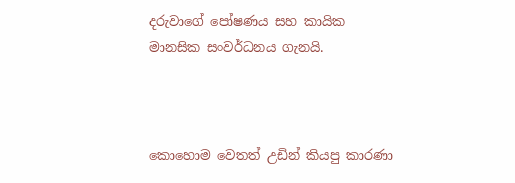දරුවාගේ පෝෂණය සහ කායික මානසික සංවර්ධනය ගැනයි.



කොහොම වෙතත් උඩින් කියපු කාරණා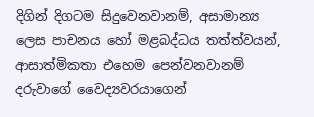දිගින් දිගටම සිදුවෙනවානම්, අසාමාන්‍ය ලෙස පාචනය හෝ මළබද්ධය තත්ත්වයන්, ආසාත්මිකතා එහෙම පෙන්වනවානම් දරුවාගේ වෛද්‍යවරයාගෙන්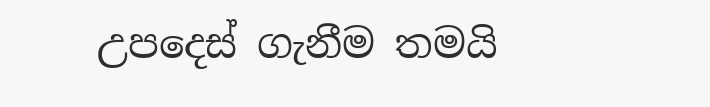උපදෙස් ගැනීම තමයි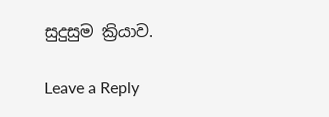සුදුසුම ක්‍රියාව.

Leave a Reply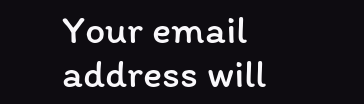Your email address will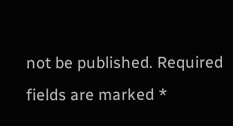not be published. Required fields are marked *